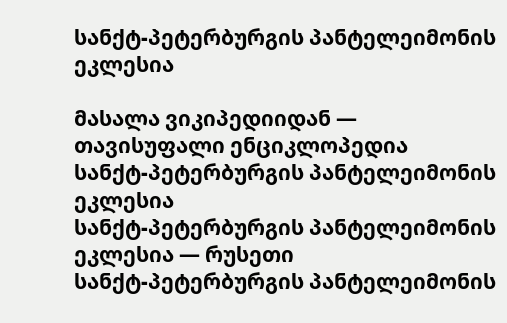სანქტ-პეტერბურგის პანტელეიმონის ეკლესია

მასალა ვიკიპედიიდან — თავისუფალი ენციკლოპედია
სანქტ-პეტერბურგის პანტელეიმონის ეკლესია
სანქტ-პეტერბურგის პანტელეიმონის ეკლესია — რუსეთი
სანქტ-პეტერბურგის პანტელეიმონის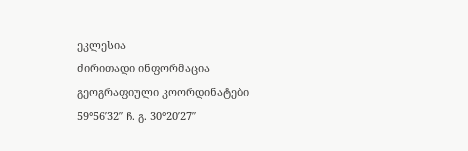ეკლესია
ძირითადი ინფორმაცია
გეოგრაფიული კოორდინატები 59°56′32″ ჩ. გ. 30°20′27″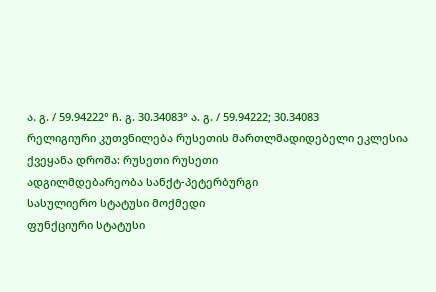ა. გ. / 59.94222° ჩ. გ. 30.34083° ა. გ. / 59.94222; 30.34083
რელიგიური კუთვნილება რუსეთის მართლმადიდებელი ეკლესია
ქვეყანა დროშა: რუსეთი რუსეთი
ადგილმდებარეობა სანქტ-პეტერბურგი
სასულიერო სტატუსი მოქმედი
ფუნქციური სტატუსი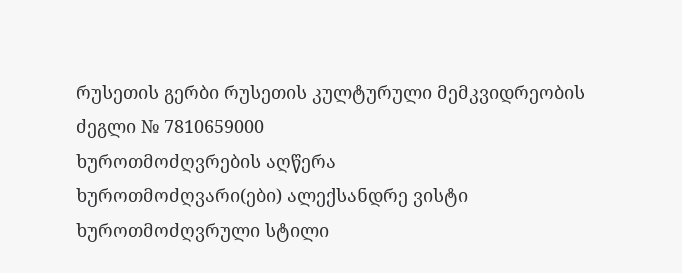რუსეთის გერბი რუსეთის კულტურული მემკვიდრეობის ძეგლი № 7810659000
ხუროთმოძღვრების აღწერა
ხუროთმოძღვარი(ები) ალექსანდრე ვისტი
ხუროთმოძღვრული სტილი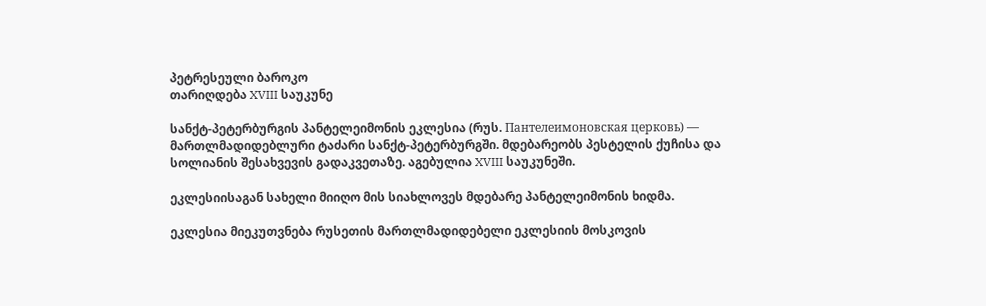პეტრესეული ბაროკო
თარიღდება XVIII საუკუნე

სანქტ-პეტერბურგის პანტელეიმონის ეკლესია (რუს. Пантелеимоновская церковь) — მართლმადიდებლური ტაძარი სანქტ-პეტერბურგში. მდებარეობს პესტელის ქუჩისა და სოლიანის შესახვევის გადაკვეთაზე. აგებულია XVIII საუკუნეში.

ეკლესიისაგან სახელი მიიღო მის სიახლოვეს მდებარე პანტელეიმონის ხიდმა.

ეკლესია მიეკუთვნება რუსეთის მართლმადიდებელი ეკლესიის მოსკოვის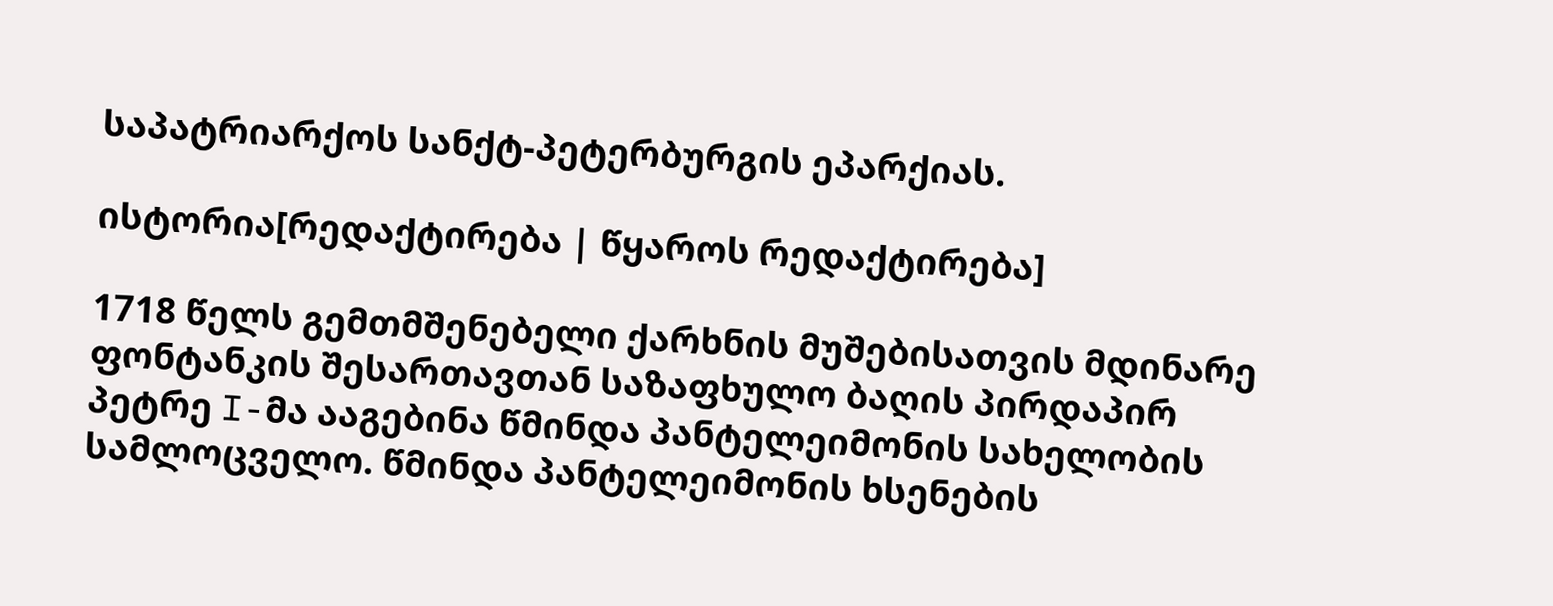საპატრიარქოს სანქტ-პეტერბურგის ეპარქიას.

ისტორია[რედაქტირება | წყაროს რედაქტირება]

1718 წელს გემთმშენებელი ქარხნის მუშებისათვის მდინარე ფონტანკის შესართავთან საზაფხულო ბაღის პირდაპირ პეტრე I-მა ააგებინა წმინდა პანტელეიმონის სახელობის სამლოცველო. წმინდა პანტელეიმონის ხსენების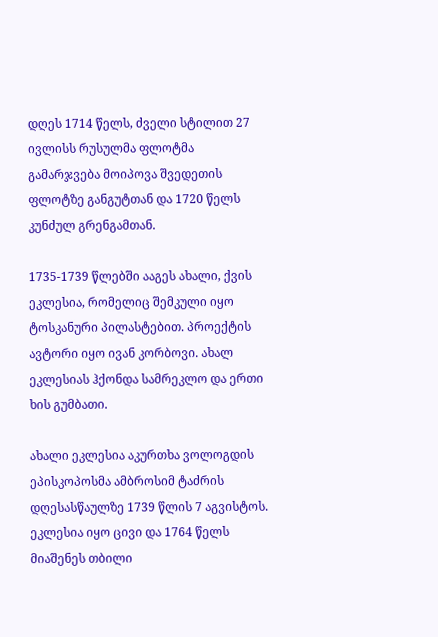დღეს 1714 წელს, ძველი სტილით 27 ივლისს რუსულმა ფლოტმა გამარჯვება მოიპოვა შვედეთის ფლოტზე განგუტთან და 1720 წელს კუნძულ გრენგამთან.

1735-1739 წლებში ააგეს ახალი, ქვის ეკლესია, რომელიც შემკული იყო ტოსკანური პილასტებით. პროექტის ავტორი იყო ივან კორბოვი. ახალ ეკლესიას ჰქონდა სამრეკლო და ერთი ხის გუმბათი.

ახალი ეკლესია აკურთხა ვოლოგდის ეპისკოპოსმა ამბროსიმ ტაძრის დღესასწაულზე 1739 წლის 7 აგვისტოს. ეკლესია იყო ცივი და 1764 წელს მიაშენეს თბილი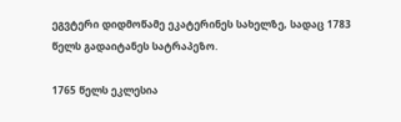ეგვტერი დიდმოწამე ეკატერინეს სახელზე, სადაც 1783 წელს გადაიტანეს სატრაპეზო.

1765 წელს ეკლესია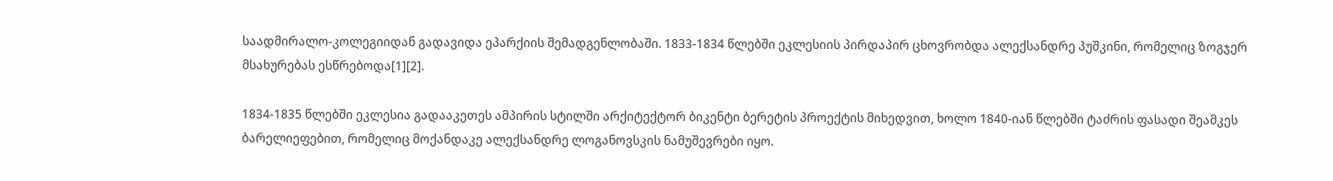საადმირალო-კოლეგიიდან გადავიდა ეპარქიის შემადგენლობაში. 1833-1834 წლებში ეკლესიის პირდაპირ ცხოვრობდა ალექსანდრე პუშკინი, რომელიც ზოგჯერ მსახურებას ესწრებოდა[1][2].

1834-1835 წლებში ეკლესია გადააკეთეს ამპირის სტილში არქიტექტორ ბიკენტი ბერეტის პროექტის მიხედვით, ხოლო 1840-იან წლებში ტაძრის ფასადი შეამკეს ბარელიეფებით, რომელიც მოქანდაკე ალექსანდრე ლოგანოვსკის ნამუშევრები იყო.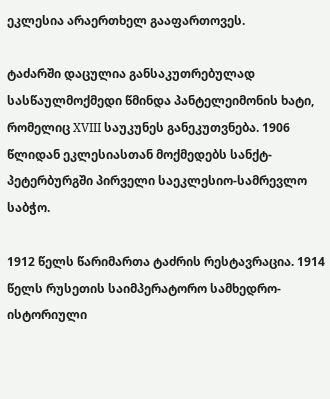ეკლესია არაერთხელ გააფართოვეს.

ტაძარში დაცულია განსაკუთრებულად სასწაულმოქმედი წმინდა პანტელეიმონის ხატი, რომელიც XVIII საუკუნეს განეკუთვნება. 1906 წლიდან ეკლესიასთან მოქმედებს სანქტ-პეტერბურგში პირველი საეკლესიო-სამრევლო საბჭო.

1912 წელს წარიმართა ტაძრის რესტავრაცია. 1914 წელს რუსეთის საიმპერატორო სამხედრო-ისტორიული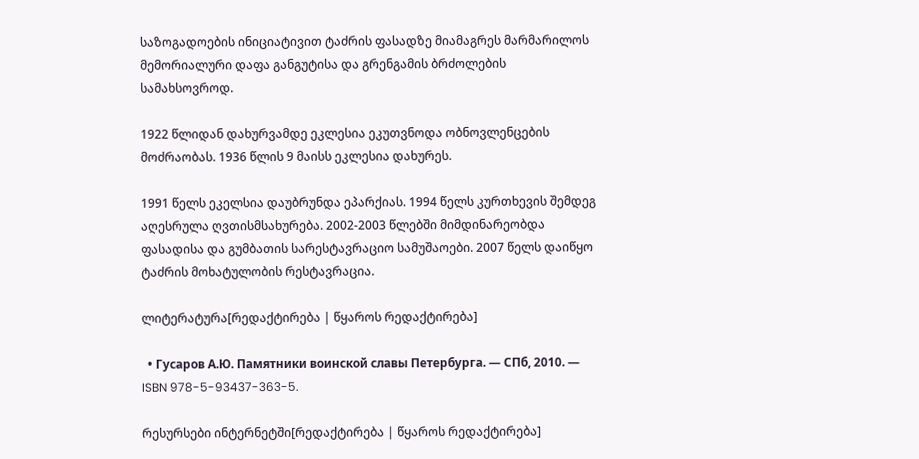საზოგადოების ინიციატივით ტაძრის ფასადზე მიამაგრეს მარმარილოს მემორიალური დაფა განგუტისა და გრენგამის ბრძოლების სამახსოვროდ.

1922 წლიდან დახურვამდე ეკლესია ეკუთვნოდა ობნოვლენცების მოძრაობას. 1936 წლის 9 მაისს ეკლესია დახურეს.

1991 წელს ეკელსია დაუბრუნდა ეპარქიას. 1994 წელს კურთხევის შემდეგ აღესრულა ღვთისმსახურება. 2002-2003 წლებში მიმდინარეობდა ფასადისა და გუმბათის სარესტავრაციო სამუშაოები. 2007 წელს დაიწყო ტაძრის მოხატულობის რესტავრაცია.

ლიტერატურა[რედაქტირება | წყაროს რედაქტირება]

  • Гусаров А.Ю. Памятники воинской славы Петербурга. — СПб, 2010. — ISBN 978-5-93437-363-5.

რესურსები ინტერნეტში[რედაქტირება | წყაროს რედაქტირება]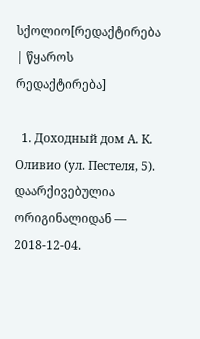სქოლიო[რედაქტირება | წყაროს რედაქტირება]

  1. Доходный дом А. К. Оливио (ул. Пестеля, 5). დაარქივებულია ორიგინალიდან — 2018-12-04.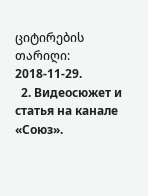ციტირების თარიღი: 2018-11-29.
  2. Видеосюжет и статья на канале «Союз».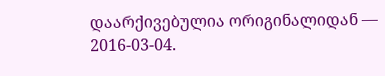დაარქივებულია ორიგინალიდან — 2016-03-04.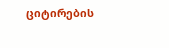ციტირების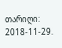თარიღი: 2018-11-29.